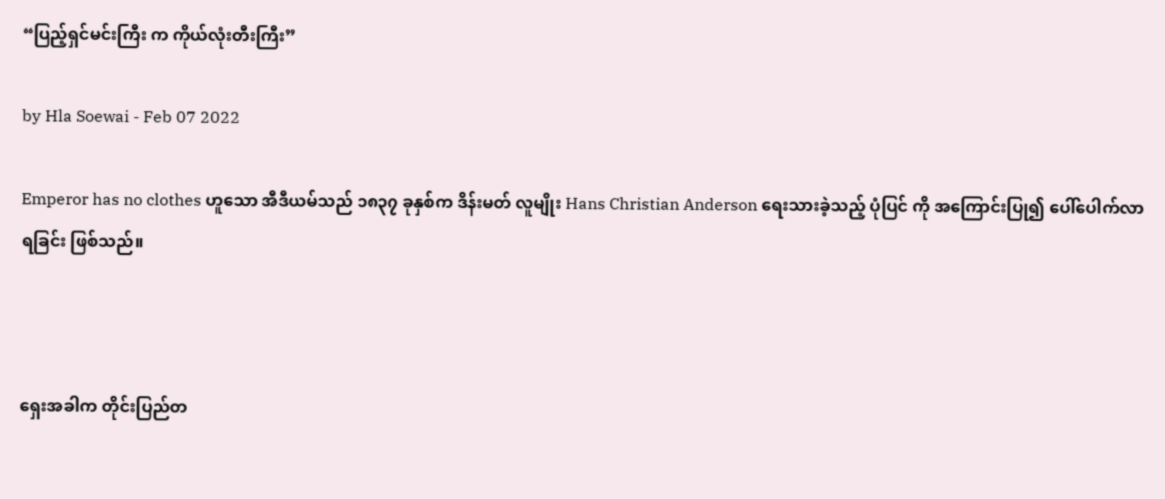“ပြည့်ရှင်မင်းကြီး က ကိုယ်လုံးတီးကြီး”

by Hla Soewai - Feb 07 2022

Emperor has no clothes ဟူသော အီဒီယမ်သည် ၁၈၃၇ ခုနှစ်က ဒိန်းမတ် လူမျိုး Hans Christian Anderson ရေးသားခဲ့သည့် ပုံပြင် ကို အကြောင်းပြု၍ ပေါ်ပေါက်လာရခြင်း ဖြစ်သည်။



ရှေးအခါက တိုင်းပြည်တ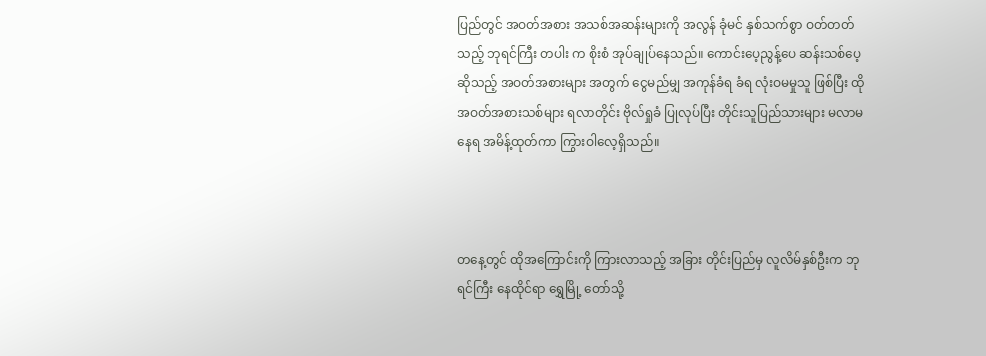ပြည်တွင် အဝတ်အစား အသစ်အဆန်းများကို အလွန် ခုံမင် နှစ်သက်စွာ ဝတ်တတ် သည့် ဘုရင်ကြီး တပါး က စိုးစံ အုပ်ချုပ်နေသည်။ ကောင်းပေ့ညွန့်ပေ ဆန်းသစ်ပေ့ ဆိုသည့် အဝတ်အစားများ အတွက် ငွေမည်မျှ အကုန်ခံရ ခံရ လုံးဝမမှုသူ ဖြစ်ပြီး ထိုအဝတ်အစားသစ်များ ရလာတိုင်း ဗိုလ်ရှုခံ ပြုလုပ်ပြီး တိုင်းသူပြည်သားများ မလာမနေရ အမိန့်ထုတ်ကာ ကြွားဝါလေ့ရှိသည်။



တနေ့တွင် ထိုအကြောင်းကို ကြားလာသည့် အခြား တိုင်းပြည်မှ လူလိမ်နှစ်ဦးက ဘုရင်ကြီး နေထိုင်ရာ ရွှေမြို့ တော်သို့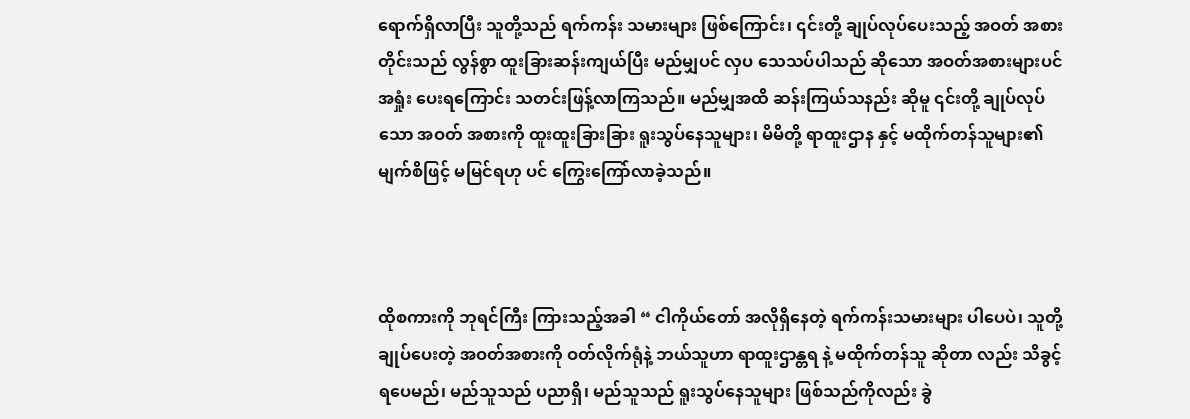ရောက်ရှိလာပြီး သူတို့သည် ရက်ကန်း သမားများ ဖြစ်ကြောင်း၊ ၎င်းတို့ ချုပ်လုပ်ပေးသည့် အဝတ် အစား တိုင်းသည် လွန်စွာ ထူးခြားဆန်းကျယ်ပြီး မည်မျှပင် လှပ သေသပ်ပါသည် ဆိုသော အဝတ်အစားများပင် အရှုံး ပေးရကြောင်း သတင်းဖြန့်လာကြသည်။ မည်မျှအထိ ဆန်းကြယ်သနည်း ဆိုမူ ၎င်းတို့ ချုပ်လုပ်သော အဝတ် အစားကို ထူးထူးခြားခြား ရူးသွပ်နေသူများ၊ မိမိတို့ ရာထူးဌာန နှင့် မထိုက်တန်သူများ၏ မျက်စိဖြင့် မမြင်ရဟု ပင် ကြွေးကြော်လာခဲ့သည်။



ထိုစကားကို ဘုရင်ကြီး ကြားသည့်အခါ “ ငါကိုယ်တော် အလိုရှိနေတဲ့ ရက်ကန်းသမားများ ပါပေပဲ၊ သူတို့ ချုပ်ပေးတဲ့ အဝတ်အစားကို ဝတ်လိုက်ရုံနဲ့ ဘယ်သူဟာ ရာထူးဌာန္တရ နဲ့ မထိုက်တန်သူ ဆိုတာ လည်း သိခွင့်ရပေမည်၊ မည်သူသည် ပညာရှိ၊ မည်သူသည် ရူးသွပ်နေသူများ ဖြစ်သည်ကိုလည်း ခွဲ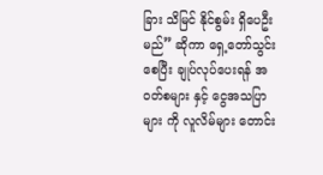ခြား သိမြင် နိုင်စွမ်း ရှိပေဦးမည်” ဆိုကာ ရှေ့တော်သွင်းစေပြီး ချုပ်လုပ်ပေးရန် အဝတ်စများ နှင့် ငွေအသပြာများ ကို လူလိမ်များ တောင်း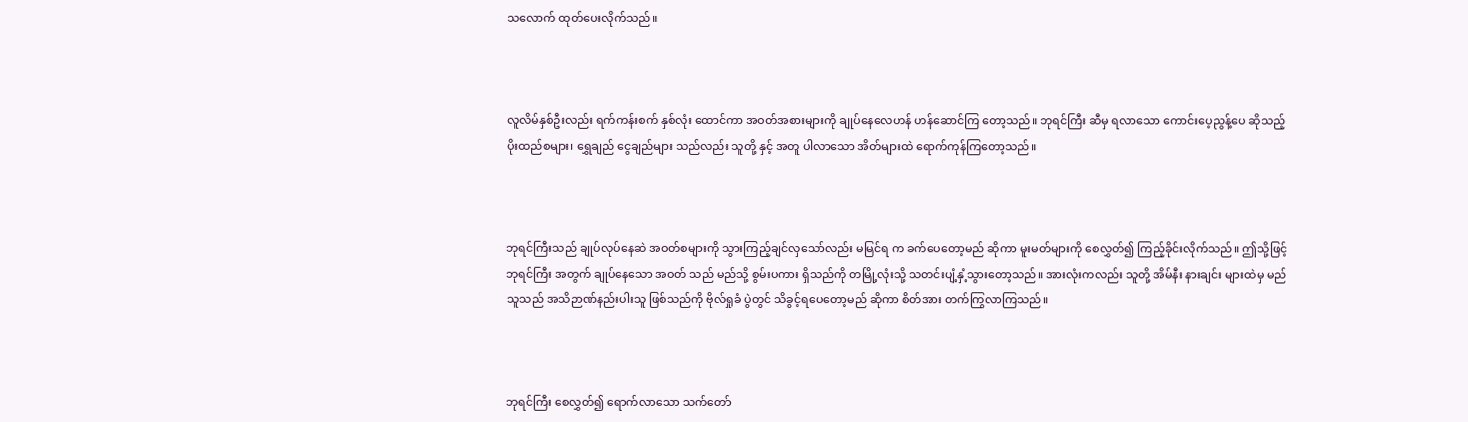သလောက် ထုတ်ပေးလိုက်သည်။



လူလိမ်နှစ်ဦးလည်း ရက်ကန်းစက် နှစ်လုံး ထောင်ကာ အဝတ်အစားများကို ချုပ်နေလေဟန် ဟန်ဆောင်ကြ တော့သည်။ ဘုရင်ကြီး ဆီမှ ရလာသော ကောင်းပေ့ညွန့်ပေ ဆိုသည့် ပိုးထည်စများ၊ ရွှေချည် ငွေချည်များ သည်လည်း သူတို့ နှင့် အတူ ပါလာသော အိတ်များထဲ ရောက်ကုန်ကြတော့သည်။



ဘုရင်ကြီးသည် ချုပ်လုပ်နေဆဲ အဝတ်စများကို သွားကြည့်ချင်လှသော်လည်း မမြင်ရ က ခက်ပေတော့မည် ဆိုကာ မူးမတ်များကို စေလွှတ်၍ ကြည့်ခိုင်းလိုက်သည်။ ဤသို့ဖြင့် ဘုရင်ကြီး အတွက် ချုပ်နေသော အဝတ် သည် မည်သို့ စွမ်းပကား ရှိသည်ကို တမြို့လုံးသို့ သတင်းပျံ့နှံ့သွားတော့သည်။ အားလုံးကလည်း သူတို့ အိမ်နီး နားချင်း များထဲမှ မည်သူသည် အသိဉာဏ်နည်းပါးသူ ဖြစ်သည်ကို ဗိုလ်ရှုခံ ပွဲတွင် သိခွင့်ရပေတော့မည် ဆိုကာ စိတ်အား တက်ကြွလာကြသည်။



ဘုရင်ကြီး စေလွှတ်၍ ရောက်လာသော သက်တော်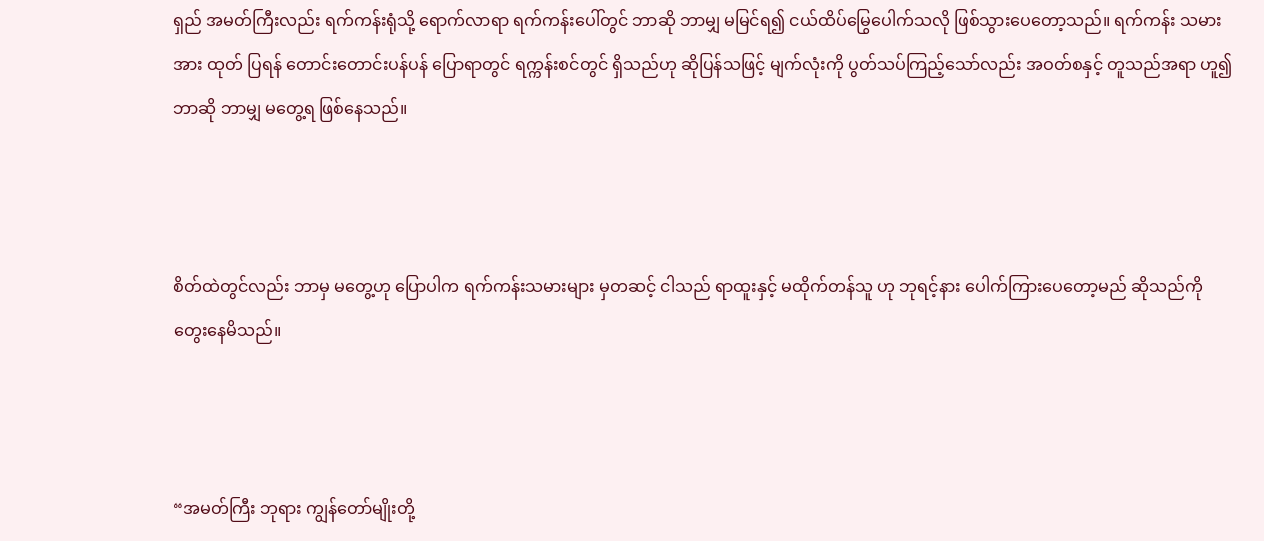ရှည် အမတ်ကြီးလည်း ရက်ကန်းရုံသို့ ရောက်လာရာ ရက်ကန်းပေါ်တွင် ဘာဆို ဘာမျှ မမြင်ရ၍ ငယ်ထိပ်မြွေပေါက်သလို ဖြစ်သွားပေတော့သည်။ ရက်ကန်း သမားအား ထုတ် ပြရန် တောင်းတောင်းပန်ပန် ပြောရာတွင် ရက္ကန်းစင်တွင် ရှိသည်ဟု ဆိုပြန်သဖြင့် မျက်လုံးကို ပွတ်သပ်ကြည့်သော်လည်း အဝတ်စနှင့် တူသည်အရာ ဟူ၍ ဘာဆို ဘာမျှ မတွေ့ရ ဖြစ်နေသည်။



စိတ်ထဲတွင်လည်း ဘာမှ မတွေ့ဟု ပြောပါက ရက်ကန်းသမားများ မှတဆင့် ငါသည် ရာထူးနှင့် မထိုက်တန်သူ ဟု ဘုရင့်နား ပေါက်ကြားပေတော့မည် ဆိုသည်ကို တွေးနေမိသည်။



“အမတ်ကြီး ဘုရား ကျွန်တော်မျိုးတို့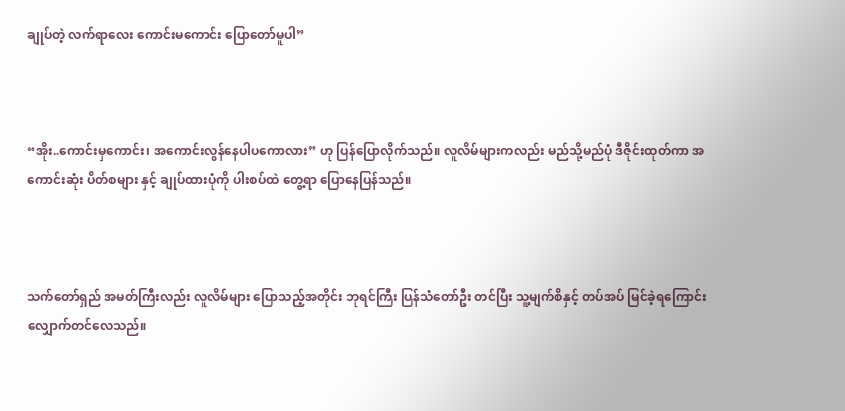ချုပ်တဲ့ လက်ရာလေး ကောင်းမကောင်း ပြောတော်မူပါ”



“အိုး..ကောင်းမှကောင်း၊ အကောင်းလွန်နေပါပကောလား” ဟု ပြန်ပြောလိုက်သည်။ လူလိမ်များကလည်း မည်သို့မည်ပုံ ဒီဇိုင်းထုတ်ကာ အကောင်းဆုံး ပိတ်စများ နှင့် ချုပ်ထားပုံကို ပါးစပ်ထဲ တွေ့ရာ ပြောနေပြန်သည်။



သက်တော်ရှည် အမတ်ကြီးလည်း လူလိမ်များ ပြောသည့်အတိုင်း ဘုရင်ကြီး ပြန်သံတော်ဦး တင်ပြီး သူ့မျက်စိနှင့် တပ်အပ် မြင်ခဲ့ရကြောင်း လျှောက်တင်လေသည်။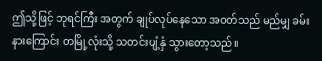ဤသို့ဖြင့် ဘုရင်ကြီး အတွက် ချုပ်လုပ်နေသော အဝတ်သည် မည်မျှ ခမ်းနားကြောင်း တမြို့လုံးသို့ သတင်းပျံ့နှံ သွားတော့သည်။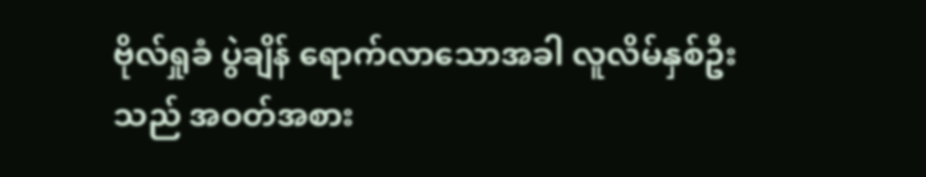ဗိုလ်ရှုခံ ပွဲချိန် ရောက်လာသောအခါ လူလိမ်နှစ်ဦးသည် အဝတ်အစား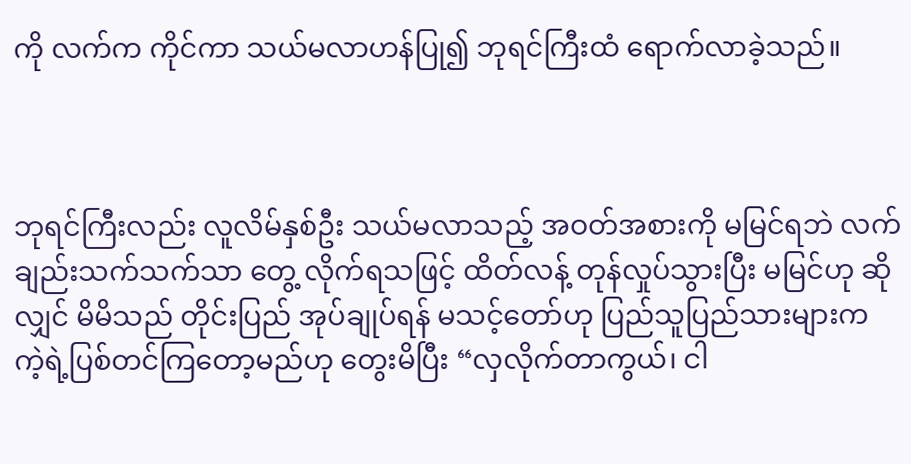ကို လက်က ကိုင်ကာ သယ်မလာဟန်ပြု၍ ဘုရင်ကြီးထံ ရောက်လာခဲ့သည်။



ဘုရင်ကြီးလည်း လူလိမ်နှစ်ဦး သယ်မလာသည့် အဝတ်အစားကို မမြင်ရဘဲ လက်ချည်းသက်သက်သာ တွေ့ လိုက်ရသဖြင့် ထိတ်လန့် တုန်လှုပ်သွားပြီး မမြင်ဟု ဆိုလျှင် မိမိသည် တိုင်းပြည် အုပ်ချုပ်ရန် မသင့်တော်ဟု ပြည်သူပြည်သားများက ကဲ့ရဲ့ပြစ်တင်ကြတော့မည်ဟု တွေးမိပြီး “လှလိုက်တာကွယ်၊ ငါ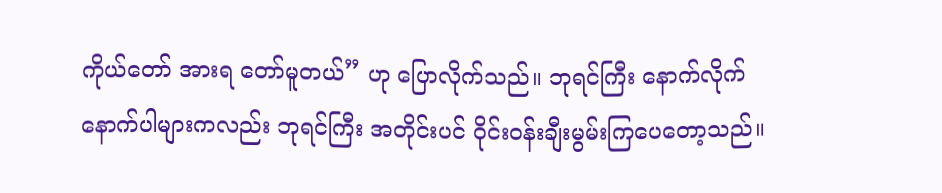ကိုယ်တော် အားရ တော်မူတယ်” ဟု ပြောလိုက်သည်။ ဘုရင်ကြီး နောက်လိုက် နောက်ပါများကလည်း ဘုရင်ကြီး အတိုင်းပင် ဝိုင်းဝန်းချီးမွမ်းကြပေတော့သည်။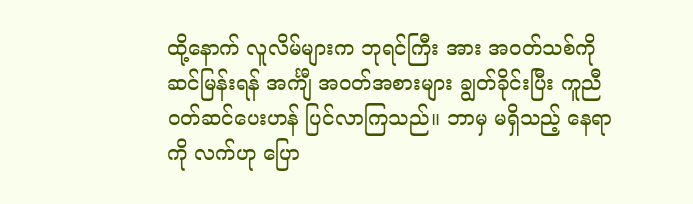ထို့နောက် လူလိမ်များက ဘုရင်ကြီး အား အဝတ်သစ်ကို ဆင်မြန်းရန် အင်္ကျီ အဝတ်အစားများ ချွတ်ခိုင်းပြီး ကူညီ ဝတ်ဆင်ပေးဟန် ပြင်လာကြသည်။ ဘာမှ မရှိသည့် နေရာကို လက်ဟု ပြော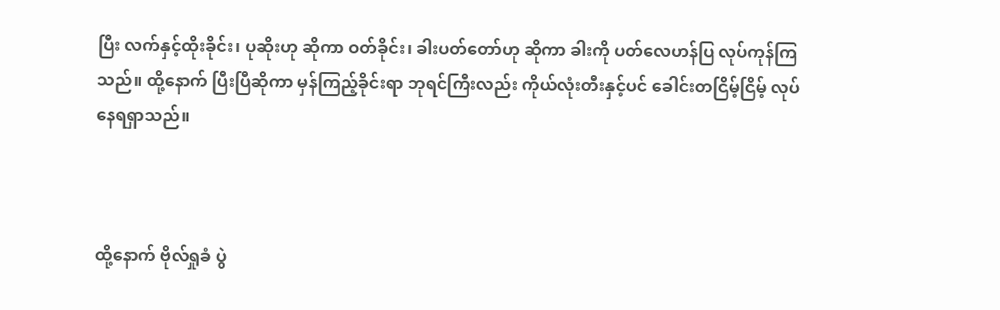ပြီး လက်နှင့်ထိုးခိုင်း၊ ပုဆိုးဟု ဆိုကာ ဝတ်ခိုင်း၊ ခါးပတ်တော်ဟု ဆိုကာ ခါးကို ပတ်လေဟန်ပြ လုပ်ကုန်ကြသည်။ ထို့နောက် ပြီးပြီဆိုကာ မှန်ကြည့်ခိုင်းရာ ဘုရင်ကြီးလည်း ကိုယ်လုံးတီးနှင့်ပင် ခေါင်းတငြိမ့်ငြိမ့် လုပ်နေရရှာသည်။



ထို့နောက် ဗိုလ်ရှုခံ ပွဲ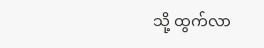သို့ ထွက်လာ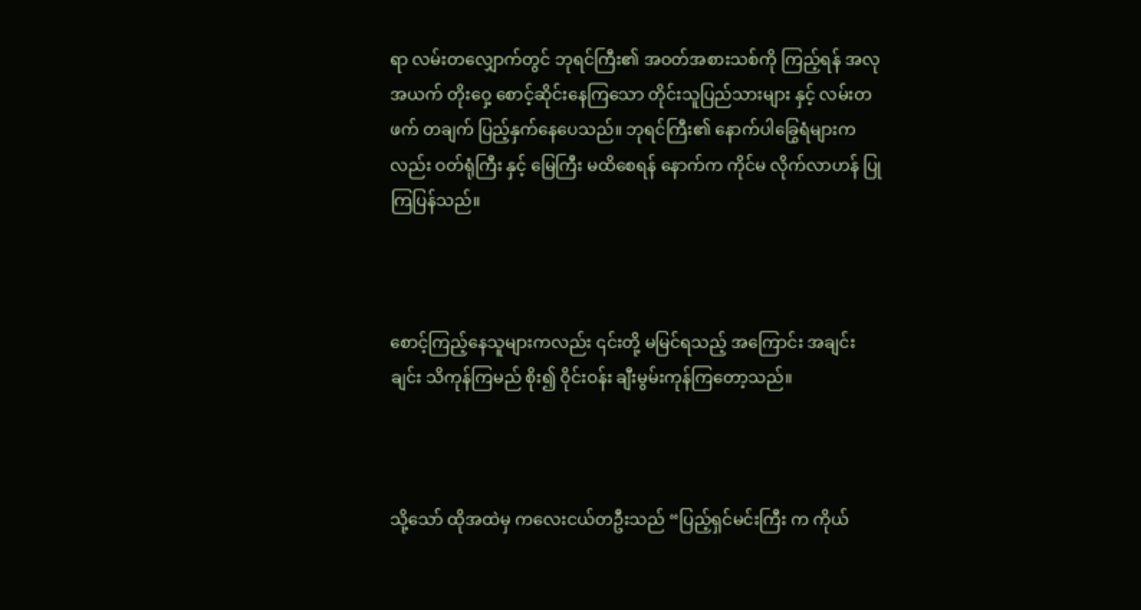ရာ လမ်းတလျှောက်တွင် ဘုရင်ကြီး၏ အဝတ်အစားသစ်ကို ကြည့်ရန် အလု အယက် တိုးဝှေ့ စောင့်ဆိုင်းနေကြသော တိုင်းသူပြည်သားများ နှင့် လမ်းတဖက် တချက် ပြည့်နှက်နေပေသည်။ ဘုရင်ကြီး၏ နောက်ပါခြွေရံများကလည်း ဝတ်ရုံကြီး နှင့် မြေကြီး မထိစေရန် နောက်က ကိုင်မ လိုက်လာဟန် ပြုကြပြန်သည်။



စောင့်ကြည့်နေသူများကလည်း ၎င်းတို့ မမြင်ရသည့် အကြောင်း အချင်းချင်း သိကုန်ကြမည် စိုး၍ ဝိုင်းဝန်း ချီးမွမ်းကုန်ကြတော့သည်။



သို့သော် ထိုအထဲမှ ကလေးငယ်တဦးသည် “ပြည့်ရှင်မင်းကြီး က ကိုယ်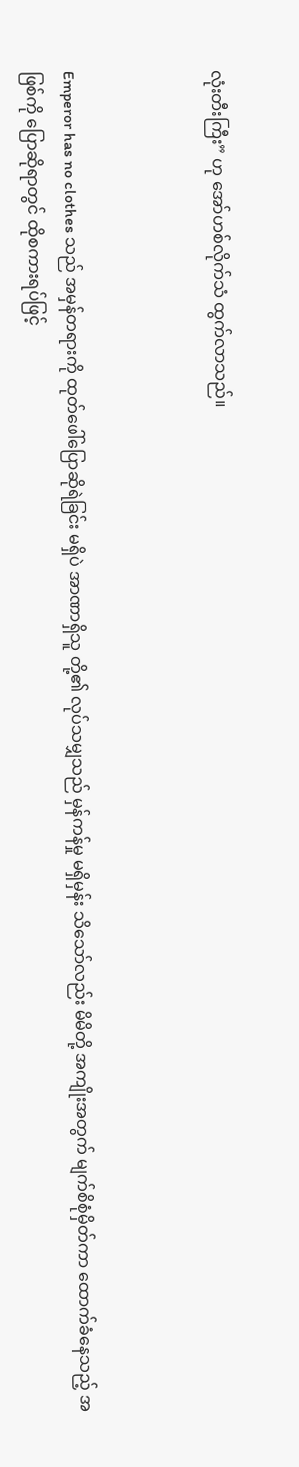လုံးတီးကြီး” ဟု အော်ဟစ်လိုက်သံ ထွက်လာသည်။



Emperor has no clothes သည် အမှန်တရားကို ထုတ်ဖေါ်ပြောဆိုရဲခြင်း မရှိပဲ အာဏာရှိသူ တို့၏ လုပ်သမျှသည် မှန်ကန်မှု မရှိမှန်း သိသော်လည်း မိမိတို့ အကျိုးအတွက် မျက်စိစုံမှိတ်ကာ ထောက်ခံနေသည့် အဖြစ်ကို ပြောဆိုရာတွင် ထိုစကားရပ်ဖြင့်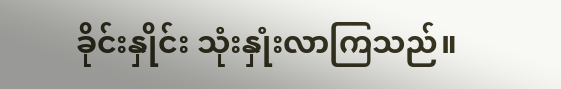ခိုင်းနှိုင်း သုံးနှုံးလာကြသည်။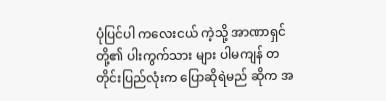ပုံပြင်ပါ ကလေးငယ် ကဲ့သို့ အာဏာရှင်တို့၏ ပါးကွက်သား များ ပါမကျန် တတိုင်းပြည်လုံးက ပြောဆိုရဲမည် ဆိုက အ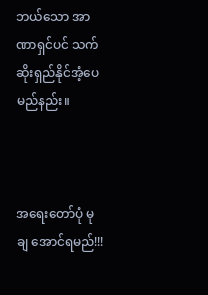ဘယ်သော အာဏာရှင်ပင် သက်ဆိုးရှည်နိုင်အံ့ပေမည်နည်း။



အရေးတော်ပုံ မုချ အောင်ရမည်!!!